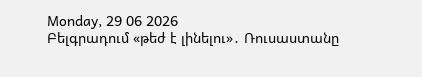Monday, 29 06 2026
Բելգրադում «թեժ է լինելու»․ Ռուսաստանը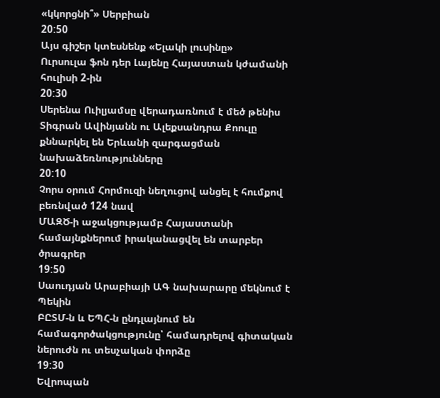«կկորցնի՞» Սերբիան
20:50
Այս գիշեր կտեսնենք «Ելակի լուսինը»
Ուրսուլա ֆոն դեր Լայենը Հայաստան կժամանի հուլիսի 2-ին
20:30
Սերենա Ուիլյամսը վերադառնում է մեծ թենիս
Տիգրան Ավինյանն ու Ալեքսանդրա Քոուլը քննարկել են Երևանի զարգացման նախաձեռնությունները
20:10
Չորս օրում Հորմուզի նեղուցով անցել է հումքով բեռնված 124 նավ
ՄԱԶԾ-ի աջակցությամբ Հայաստանի համայնքներում իրականացվել են տարբեր ծրագրեր
19:50
Սաուդյան Արաբիայի ԱԳ նախարարը մեկնում է Պեկին
ԲԸՏՄ-ն և ԵՊՀ-ն ընդլայնում են համագործակցությունը՝ համադրելով գիտական ներուժն ու տեսչական փորձը
19:30
Եվրոպան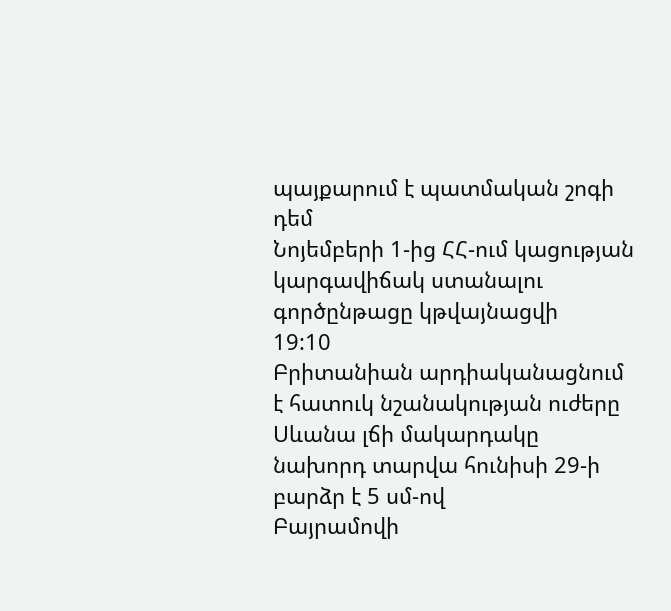պայքարում է պատմական շոգի դեմ
Նոյեմբերի 1-ից ՀՀ-ում կացության կարգավիճակ ստանալու գործընթացը կթվայնացվի
19:10
Բրիտանիան արդիականացնում է հատուկ նշանակության ուժերը
Սևանա լճի մակարդակը նախորդ տարվա հունիսի 29-ի բարձր է 5 սմ-ով
Բայրամովի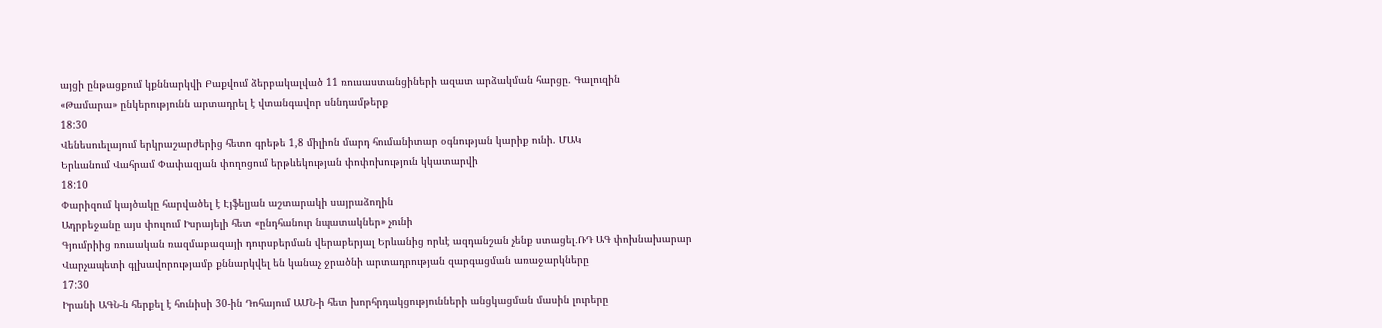այցի ընթացքում կքննարկվի Բաքվում ձերբակալված 11 ռուսաստանցիների ազատ արձակման հարցը. Գալուզին
«Թամարա» ընկերությունն արտադրել է վտանգավոր սննդամթերք
18:30
Վենեսուելայում երկրաշարժերից հետո գրեթե 1,8 միլիոն մարդ հումանիտար օգնության կարիք ունի. ՄԱԿ
Երևանում Վահրամ Փափազյան փողոցում երթևեկության փոփոխություն կկատարվի
18:10
Փարիզում կայծակը հարվածել է Էյֆելյան աշտարակի սայրաձողին
Ադրբեջանը այս փուլում Իսրայելի հետ «ընդհանուր նպատակներ» չունի
Գյումրիից ռուսական ռազմաբազայի դուրսբերման վերաբերյալ Երևանից որևէ ազդանշան չենք ստացել․ՌԴ ԱԳ փոխնախարար
Վարչապետի գլխավորությամբ քննարկվել են կանաչ ջրածնի արտադրության զարգացման առաջարկները
17:30
Իրանի ԱԳՆ-ն հերքել է հունիսի 30-ին Դոհայում ԱՄՆ-ի հետ խորհրդակցությունների անցկացման մասին լուրերը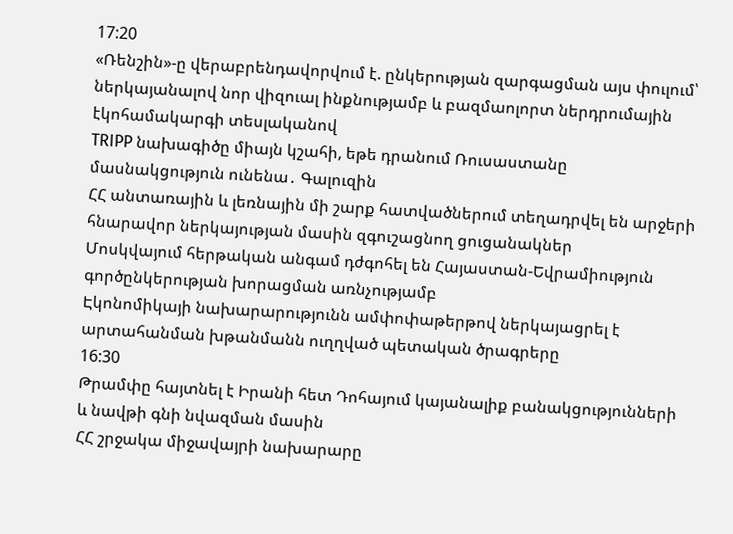17:20
«Ռենշին»-ը վերաբրենդավորվում է. ընկերության զարգացման այս փուլում՝ ներկայանալով նոր վիզուալ ինքնությամբ և բազմաոլորտ ներդրումային էկոհամակարգի տեսլականով
TRIPP նախագիծը միայն կշահի, եթե դրանում Ռուսաստանը մասնակցություն ունենա․ Գալուզին
ՀՀ անտառային և լեռնային մի շարք հատվածներում տեղադրվել են արջերի հնարավոր ներկայության մասին զգուշացնող ցուցանակներ
Մոսկվայում հերթական անգամ դժգոհել են Հայաստան-Եվրամիություն գործընկերության խորացման առնչությամբ
Էկոնոմիկայի նախարարությունն ամփոփաթերթով ներկայացրել է արտահանման խթանմանն ուղղված պետական ծրագրերը
16:30
Թրամփը հայտնել է Իրանի հետ Դոհայում կայանալիք բանակցությունների և նավթի գնի նվազման մասին
ՀՀ շրջակա միջավայրի նախարարը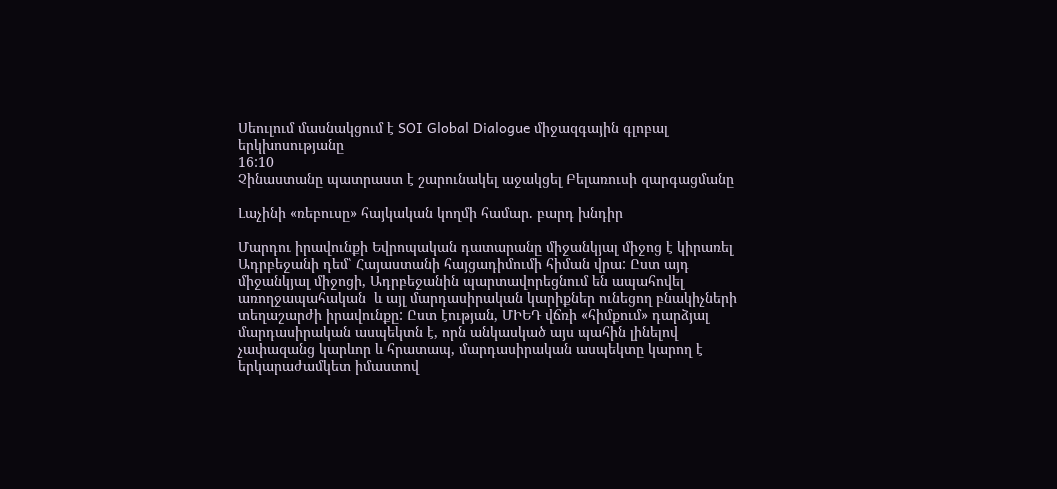Սեուլում մասնակցում է SOI Global Dialogue միջազգային գլոբալ երկխոսությանը
16:10
Չինաստանը պատրաստ է շարունակել աջակցել Բելառուսի զարգացմանը

Լաչինի «ռեբուսը» հայկական կողմի համար. բարդ խնդիր

Մարդու իրավունքի Եվրոպական դատարանը միջանկյալ միջոց է կիրառել Ադրբեջանի դեմ՝ Հայաստանի հայցադիմումի հիման վրա: Ըստ այդ միջանկյալ միջոցի, Ադրբեջանին պարտավորեցնում են ապահովել առողջապահական  և այլ մարդասիրական կարիքներ ունեցող բնակիչների տեղաշարժի իրավունքը: Ըստ էության, ՄԻԵԴ վճռի «հիմքում» դարձյալ մարդասիրական ասպեկտն է, որն անկասկած այս պահին լինելով չափազանց կարևոր և հրատապ, մարդասիրական ասպեկտը կարող է երկարաժամկետ իմաստով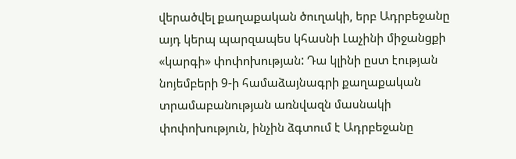վերածվել քաղաքական ծուղակի, երբ Ադրբեջանը այդ կերպ պարզապես կհասնի Լաչինի միջանցքի «կարգի» փոփոխության: Դա կլինի ըստ էության նոյեմբերի 9-ի համաձայնագրի քաղաքական տրամաբանության առնվազն մասնակի փոփոխություն, ինչին ձգտում է Ադրբեջանը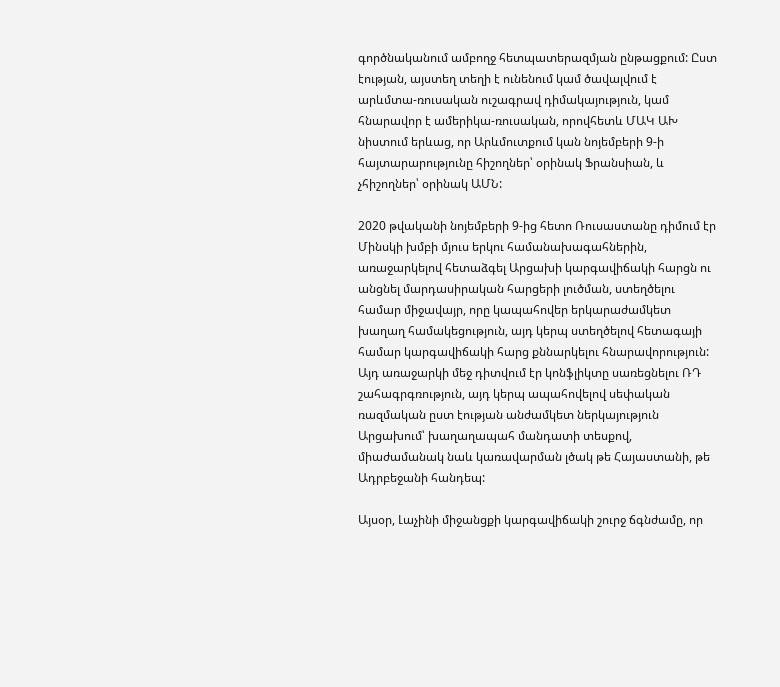գործնականում ամբողջ հետպատերազմյան ընթացքում: Ըստ էության, այստեղ տեղի է ունենում կամ ծավալվում է արևմտա-ռուսական ուշագրավ դիմակայություն, կամ հնարավոր է ամերիկա-ռուսական, որովհետև ՄԱԿ ԱԽ նիստում երևաց, որ Արևմուտքում կան նոյեմբերի 9-ի հայտարարությունը հիշողներ՝ օրինակ Ֆրանսիան, և չհիշողներ՝ օրինակ ԱՄՆ:

2020 թվականի նոյեմբերի 9-ից հետո Ռուսաստանը դիմում էր Մինսկի խմբի մյուս երկու համանախագահներին, առաջարկելով հետաձգել Արցախի կարգավիճակի հարցն ու անցնել մարդասիրական հարցերի լուծման, ստեղծելու համար միջավայր, որը կապահովեր երկարաժամկետ խաղաղ համակեցություն, այդ կերպ ստեղծելով հետագայի համար կարգավիճակի հարց քննարկելու հնարավորություն: Այդ առաջարկի մեջ դիտվում էր կոնֆլիկտը սառեցնելու ՌԴ շահագրգռություն, այդ կերպ ապահովելով սեփական ռազմական ըստ էության անժամկետ ներկայություն Արցախում՝ խաղաղապահ մանդատի տեսքով, միաժամանակ նաև կառավարման լծակ թե Հայաստանի, թե Ադրբեջանի հանդեպ:

Այսօր, Լաչինի միջանցքի կարգավիճակի շուրջ ճգնժամը, որ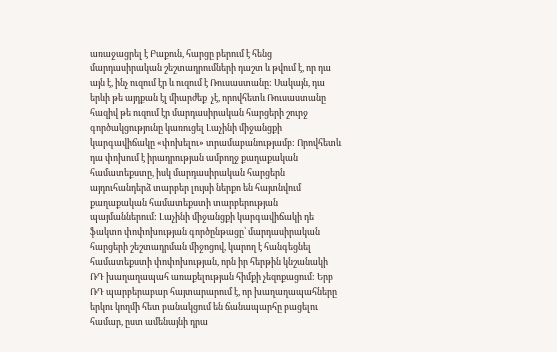առաջացրել է Բաքուն, հարցը բերում է հենց մարդասիրական շեշտադրումների դաշտ և թվում է, որ դա այն է, ինչ ուզում էր և ուզում է Ռուսաստանը: Սակայն, դա երևի թե այդքան էլ միարժեք  չէ, որովհետև Ռուսաստանը հազիվ թե ուզում էր մարդասիրական հարցերի շուրջ գործակցությունը կառուցել Լաչինի միջանցքի կարգավիճակը «փոխելու» տրամաբանությամբ: Որովհետև դա փոխում է իրադրության ամբողջ քաղաքական համատեքստը, իսկ մարդասիրական հարցերն այդուհանդերձ տարբեր լույսի ներքո են հայտնվում քաղաքական համատեքստի տարբերության պայմաններում: Լաչինի միջանցքի կարգավիճակի դե ֆակտո փոփոխության գործընթացը՝ մարդասիրական հարցերի շեշտադրման միջոցով, կարող է հանգեցնել համատեքստի փոփոխության, որն իր հերթին կնշանակի ՌԴ խաղաղապահ առաքելության հիմքի չեզոքացում: Երբ ՌԴ պարբերաբար հայտարարում է, որ խաղաղապահները երկու կողմի հետ բանակցում են ճանապարհը բացելու համար, ըստ ամենայնի դրա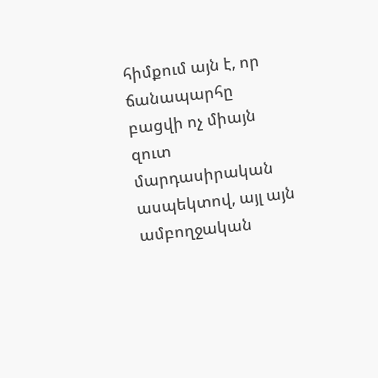հիմքում այն է, որ ճանապարհը բացվի ոչ միայն զուտ մարդասիրական ասպեկտով, այլ այն ամբողջական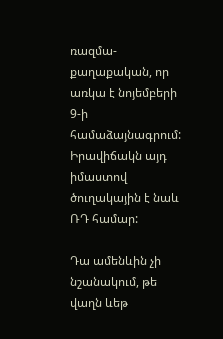ռազմա-քաղաքական, որ առկա է նոյեմբերի 9-ի համաձայնագրում: Իրավիճակն այդ իմաստով ծուղակային է նաև ՌԴ համար:

Դա ամենևին չի նշանակում, թե վաղն ևեթ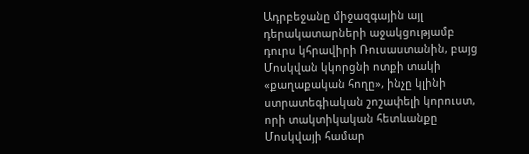Ադրբեջանը միջազգային այլ դերակատարների աջակցությամբ դուրս կհրավիրի Ռուսաստանին, բայց Մոսկվան կկորցնի ոտքի տակի «քաղաքական հողը», ինչը կլինի ստրատեգիական շոշափելի կորուստ, որի տակտիկական հետևանքը Մոսկվայի համար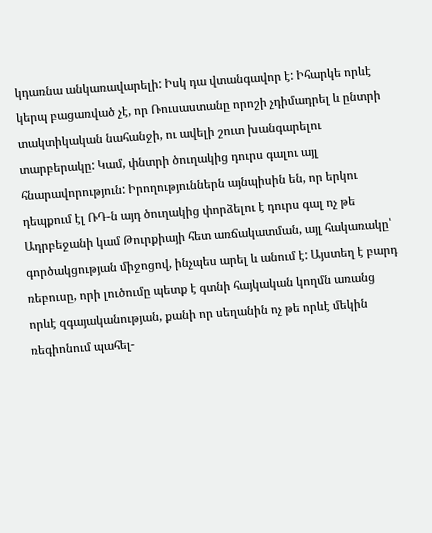կդառնա անկառավարելի: Իսկ դա վտանգավոր է: Իհարկե որևէ կերպ բացառված չէ, որ Ռուսաստանը որոշի չդիմադրել և ընտրի տակտիկական նահանջի, ու ավելի շուտ խանգարելու տարբերակը: Կամ, փնտրի ծուղակից դուրս գալու այլ հնարավորություն: Իրողություններն այնպիսին են, որ երկու դեպքում էլ ՌԴ-ն այդ ծուղակից փորձելու է դուրս գալ ոչ թե Ադրբեջանի կամ Թուրքիայի հետ առճակատման, այլ հակառակը՝ գործակցության միջոցով, ինչպես արել և անում է: Այստեղ է բարդ ռեբուսը, որի լուծումը պետք է գտնի հայկական կողմն առանց որևէ զգայականության, քանի որ սեղանին ոչ թե որևէ մեկին ռեգիոնում պահել-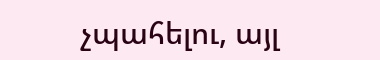չպահելու, այլ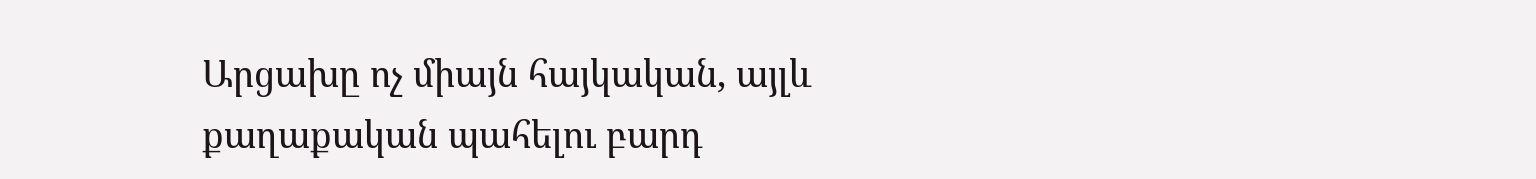Արցախը ոչ միայն հայկական, այլև քաղաքական պահելու բարդ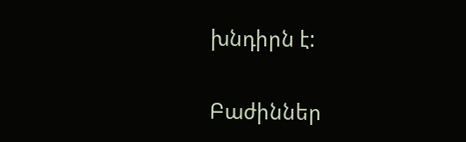խնդիրն է:

Բաժիններ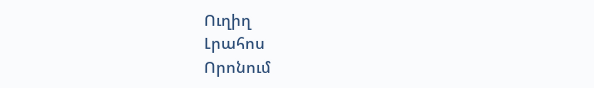Ուղիղ
Լրահոս
Որոնում